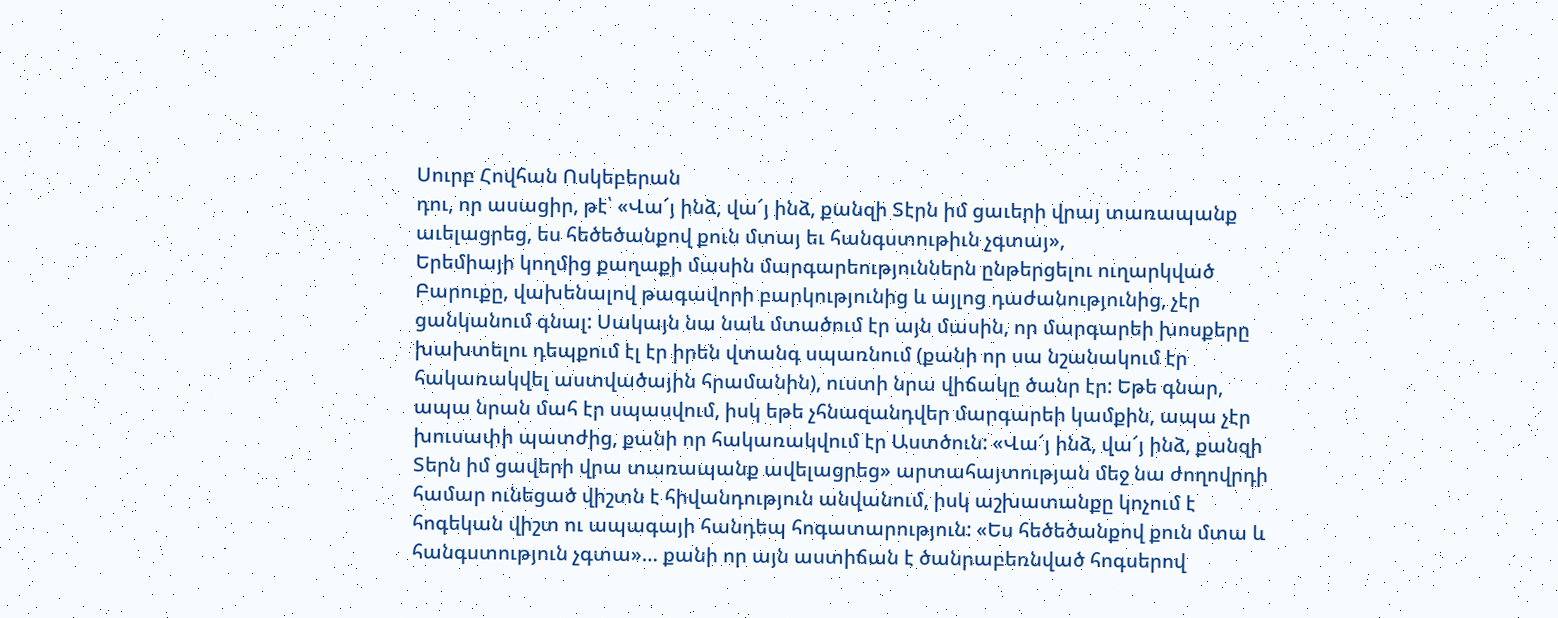Սուրբ Հովհան Ոսկեբերան
դու, որ ասացիր, թէ՝ «Վա՜յ ինձ, վա՜յ ինձ, քանզի Տէրն իմ ցաւերի վրայ տառապանք աւելացրեց, ես հեծեծանքով քուն մտայ եւ հանգստութիւն չգտայ»,
Երեմիայի կողմից քաղաքի մասին մարգարեություններն ընթերցելու ուղարկված Բարուքը, վախենալով թագավորի բարկությունից և այլոց դաժանությունից, չէր ցանկանում գնալ: Սակայն նա նաև մտածում էր այն մասին, որ մարգարեի խոսքերը խախտելու դեպքում էլ էր իրեն վտանգ սպառնում (քանի որ սա նշանակում էր հակառակվել աստվածային հրամանին), ուստի նրա վիճակը ծանր էր: Եթե գնար, ապա նրան մահ էր սպասվում, իսկ եթե չհնազանդվեր մարգարեի կամքին, ապա չէր խուսափի պատժից, քանի որ հակառակվում էր Աստծուն: «Վա՜յ ինձ, վա՜յ ինձ, քանզի Տերն իմ ցավերի վրա տառապանք ավելացրեց» արտահայտության մեջ նա ժողովրդի համար ունեցած վիշտն է հիվանդություն անվանում, իսկ աշխատանքը կոչում է հոգեկան վիշտ ու ապագայի հանդեպ հոգատարություն: «Ես հեծեծանքով քուն մտա և հանգստություն չգտա»… քանի որ այն աստիճան է ծանրաբեռնված հոգսերով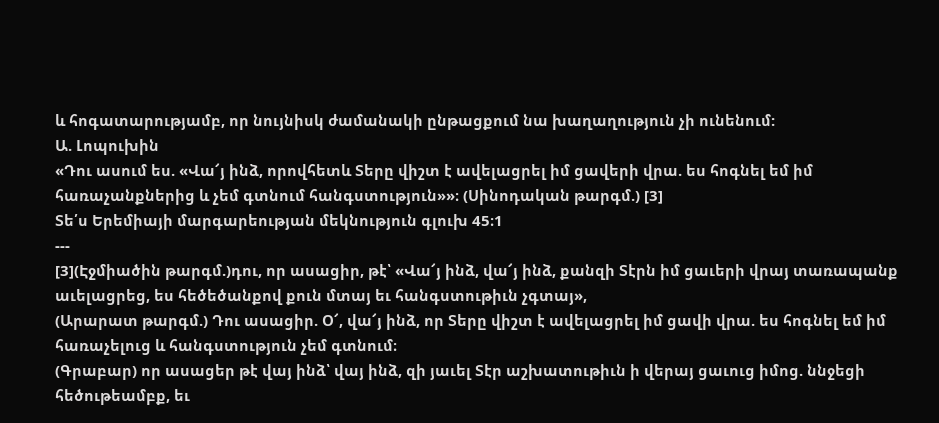և հոգատարությամբ, որ նույնիսկ ժամանակի ընթացքում նա խաղաղություն չի ունենում:
Ա. Լոպուխին
«Դու ասում ես. «Վա՜յ ինձ, որովհետև Տերը վիշտ է ավելացրել իմ ցավերի վրա. ես հոգնել եմ իմ հառաչանքներից և չեմ գտնում հանգստություն»»։ (Սինոդական թարգմ.) [3]
Տե՛ս Երեմիայի մարգարեության մեկնություն գլուխ 45։1
---
[3](Էջմիածին թարգմ.)դու, որ ասացիր, թէ՝ «Վա՜յ ինձ, վա՜յ ինձ, քանզի Տէրն իմ ցաւերի վրայ տառապանք աւելացրեց, ես հեծեծանքով քուն մտայ եւ հանգստութիւն չգտայ»,
(Արարատ թարգմ.) Դու ասացիր. Օ՜, վա՜յ ինձ, որ Տերը վիշտ է ավելացրել իմ ցավի վրա. ես հոգնել եմ իմ հառաչելուց և հանգստություն չեմ գտնում։
(Գրաբար) որ ասացեր թէ վայ ինձ՝ վայ ինձ, զի յաւել Տէր աշխատութիւն ի վերայ ցաւուց իմոց. ննջեցի հեծութեամբք, եւ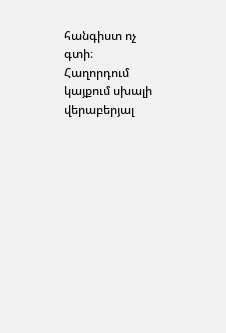հանգիստ ոչ գտի։
Հաղորդում կայքում սխալի վերաբերյալ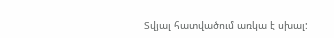Տվյալ հատվածում առկա է սխալ: